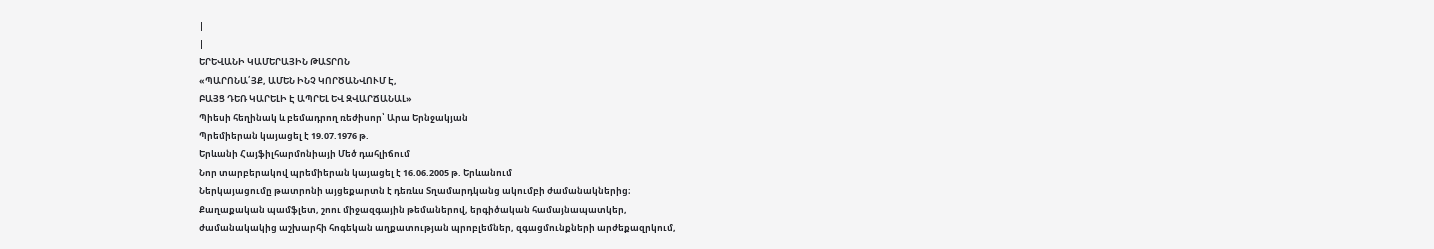|
|
ԵՐԵՎԱՆԻ ԿԱՄԵՐԱՅԻՆ ԹԱՏՐՈՆ
«ՊԱՐՈՆԱ՛ՅՔ, ԱՄԵՆ ԻՆՉ ԿՈՐԾԱՆՎՈՒՄ Է,
ԲԱՅՑ ԴԵՌ ԿԱՐԵԼԻ Է ԱՊՐԵԼ ԵՎ ԶՎԱՐՃԱՆԱԼ»
Պիեսի հեղինակ և բեմադրող ռեժիսոր՝ Արա Երնջակյան
Պրեմիերան կայացել է 19.07.1976 թ.
Երևանի Հայֆիլհարմոնիայի Մեծ դահլիճում
Նոր տարբերակով պրեմիերան կայացել է 16.06.2005 թ. Երևանում
Ներկայացումը թատրոնի այցեքարտն է դեռևս Տղամարդկանց ակումբի ժամանակներից։
Քաղաքական պամֆլետ, շոու միջազգային թեմաներով, երգիծական համայնապատկեր,
ժամանակակից աշխարհի հոգեկան աղքատության պրոբլեմներ, զգացմունքների արժեքազրկում,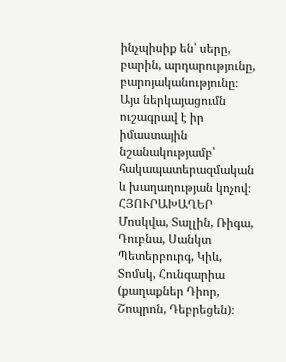ինչպիսիք են՝ սերը, բարին, արդարությունը, բարոյականությունը։
Այս ներկայացումն ուշագրավ է իր իմաստային նշանակությամբ՝ հակապատերազմական և խաղաղության կոչով։
ՀՅՈՒՐԱԽԱՂԵՐ
Մոսկվա, Տալլին, Ռիգա, Դուբնա, Սանկտ Պետերբուրգ, Կիև, Տոմսկ, Հունգարիա (քաղաքներ Դիոր, Շոպրոն, Դեբրեցեն)։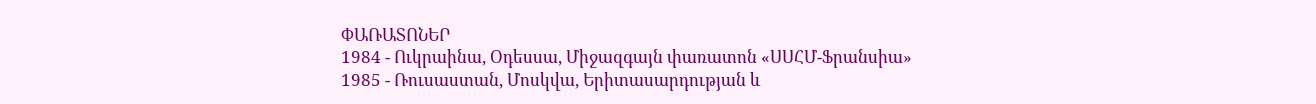ՓԱՌԱՏՈՆԵՐ
1984 - Ուկրաինա, Օդեսսա, Միջազգայն փառատոն «ՍՍՀՄ-Ֆրանսիա»
1985 - Ռուսաստան, Մոսկվա, Երիտասարդության և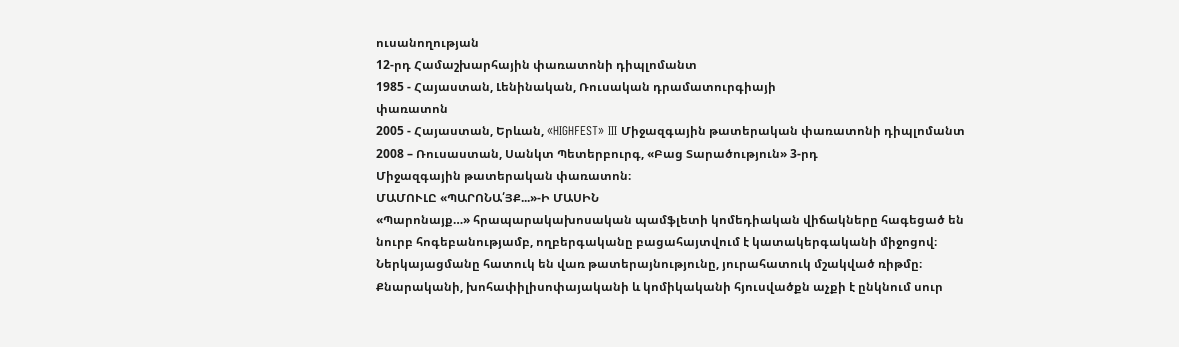ուսանողության
12-րդ Համաշխարհային փառատոնի դիպլոմանտ
1985 - Հայաստան, Լենինական, Ռուսական դրամատուրգիայի
փառատոն
2005 - Հայաստան, Երևան, «HIGHFEST» III Միջազգային թատերական փառատոնի դիպլոմանտ
2008 – Ռուսաստան, Սանկտ Պետերբուրգ, «Բաց Տարածություն» 3-րդ
Միջազգային թատերական փառատոն։
ՄԱՄՈՒԼԸ «ՊԱՐՈՆԱ՛ՅՔ...»-Ի ՄԱՍԻՆ
«Պարոնայք…» հրապարակախոսական պամֆլետի կոմեդիական վիճակները հագեցած են նուրբ հոգեբանությամբ, ողբերգականը բացահայտվում է կատակերգականի միջոցով։ Ներկայացմանը հատուկ են վառ թատերայնությունը, յուրահատուկ մշակված ռիթմը։ Քնարականի, խոհափիլիսոփայականի և կոմիկականի հյուսվածքն աչքի է ընկնում սուր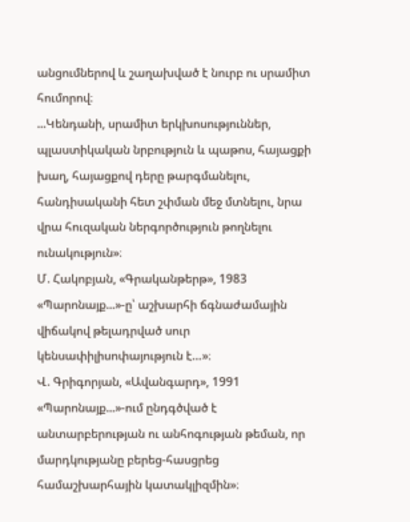անցումներով և շաղախված է նուրբ ու սրամիտ հումորով։
...Կենդանի, սրամիտ երկխոսություններ, պլաստիկական նրբություն և պաթոս, հայացքի խաղ, հայացքով դերը թարգմանելու, հանդիսականի հետ շփման մեջ մտնելու, նրա վրա հուզական ներգործություն թողնելու ունակություն»։
Մ. Հակոբյան, «Գրականթերթ», 1983
«Պարոնայք...»-ը՝ աշխարհի ճգնաժամային վիճակով թելադրված սուր կենսափիլիսոփայություն է…»։
Վ. Գրիգորյան, «Ավանգարդ», 1991
«Պարոնայք...»-ում ընդգծված է անտարբերության ու անհոգության թեման, որ մարդկությանը բերեց-հասցրեց համաշխարհային կատակլիզմին»։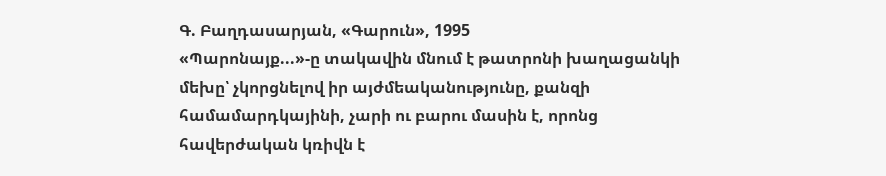Գ. Բաղդասարյան, «Գարուն», 1995
«Պարոնայք...»-ը տակավին մնում է թատրոնի խաղացանկի մեխը՝ չկորցնելով իր այժմեականությունը, քանզի համամարդկայինի, չարի ու բարու մասին է, որոնց հավերժական կռիվն է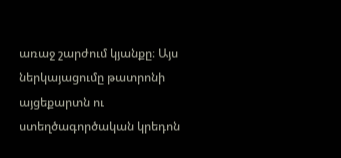առաջ շարժում կյանքը։ Այս ներկայացումը թատրոնի այցեքարտն ու ստեղծագործական կրեդոն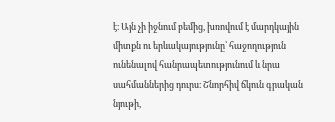է։ Այն չի իջնում բեմից, խռովում է մարդկային միտքն ու երևակայությունը՝ հաջողություն ունենալով հանրապետությունում և նրա սահմաններից դուրս։ Շնորհիվ ճկուն գրական նյութի,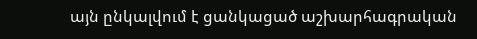այն ընկալվում է ցանկացած աշխարհագրական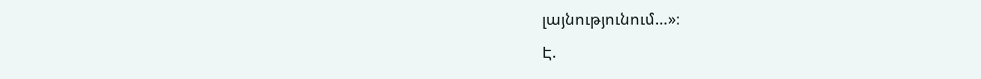լայնությունում…»։
Է.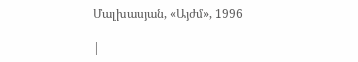Մալխասյան, «Այժմ», 1996

|